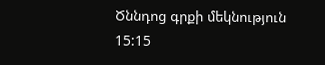Ծննդոց գրքի մեկնություն 15:15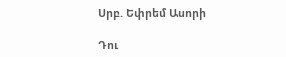Սրբ. Եփրեմ Ասորի

Դու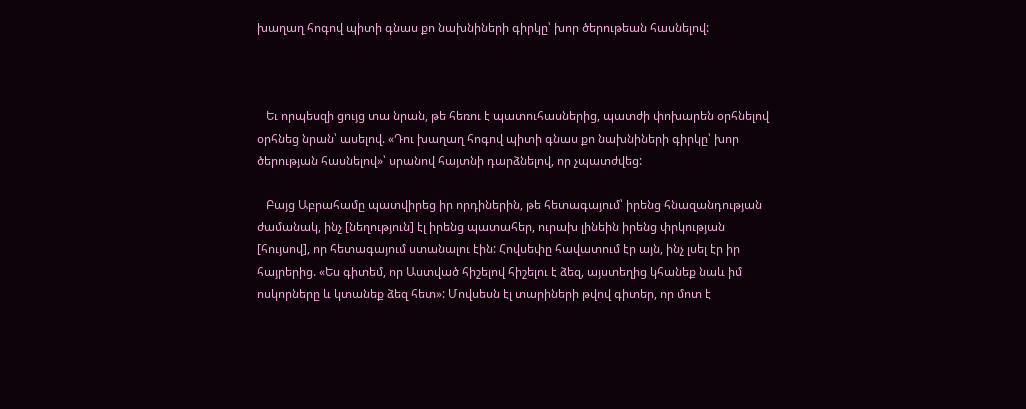խաղաղ հոգով պիտի գնաս քո նախնիների գիրկը՝ խոր ծերութեան հասնելով:



   Եւ որպեսզի ցույց տա նրան, թե հեռու է պատուհասներից, պատժի փոխարեն օրհնելով օրհնեց նրան՝ ասելով. «Դու խաղաղ հոգով պիտի գնաս քո նախնիների գիրկը՝ խոր ծերության հասնելով»՝ սրանով հայտնի դարձնելով, որ չպատժվեց:

   Բայց Աբրահամը պատվիրեց իր որդիներին, թե հետագայում՝ իրենց հնազանդության ժամանակ, ինչ [նեղություն] էլ իրենց պատահեր, ուրախ լինեին իրենց փրկության [հույսով], որ հետագայում ստանալու էին: Հովսեփը հավատում էր այն, ինչ լսել էր իր հայրերից. «Ես գիտեմ, որ Աստված հիշելով հիշելու է ձեզ, այստեղից կհանեք նաև իմ ոսկորները և կտանեք ձեզ հետ»: Մովսեսն էլ տարիների թվով գիտեր, որ մոտ է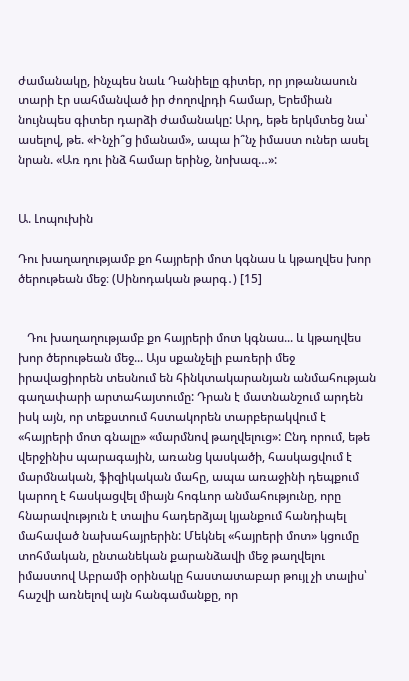ժամանակը, ինչպես նաև Դանիելը գիտեր, որ յոթանասուն տարի էր սահմանված իր ժողովրդի համար, Երեմիան նույնպես գիտեր դարձի ժամանակը: Արդ, եթե երկմտեց նա՝ ասելով, թե. «Ինչի՞ց իմանամ», ապա ի՞նչ իմաստ ուներ ասել նրան. «Առ դու ինձ համար երինջ, նոխազ…»:


Ա. Լոպուխին

Դու խաղաղությամբ քո հայրերի մոտ կգնաս և կթաղվես խոր ծերութեան մեջ։ (Սինոդական թարգ․) [15]


   Դու խաղաղությամբ քո հայրերի մոտ կգնաս... և կթաղվես խոր ծերութեան մեջ... Այս սքանչելի բառերի մեջ իրավացիորեն տեսնում են հինկտակարանյան անմահության գաղափարի արտահայտումը: Դրան է մատնանշում արդեն իսկ այն, որ տեքստում հստակորեն տարբերակվում է «հայրերի մոտ գնալը» «մարմնով թաղվելուց»: Ընդ որում, եթե վերջինիս պարագային, առանց կասկածի, հասկացվում է մարմնական, ֆիզիկական մահը, ապա առաջինի դեպքում կարող է հասկացվել միայն հոգևոր անմահությունը, որը հնարավություն է տալիս հադերձյալ կյանքում հանդիպել մահաված նախահայրերին: Մեկնել «հայրերի մոտ» կցումը տոհմական, ընտանեկան քարանձավի մեջ թաղվելու իմաստով Աբրամի օրինակը հաստատաբար թույլ չի տալիս՝ հաշվի առնելով այն հանգամանքը, որ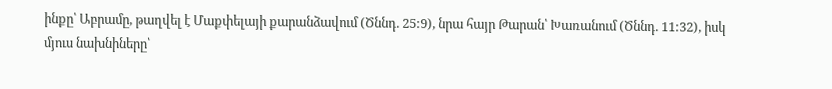ինքը՝ Աբրամը, թաղվել է Մաքփելայի քարանձավում (Ծննդ. 25:9), նրա հայր Թարան՝ Խառանում (Ծննդ. 11:32), իսկ մյուս նախնիները՝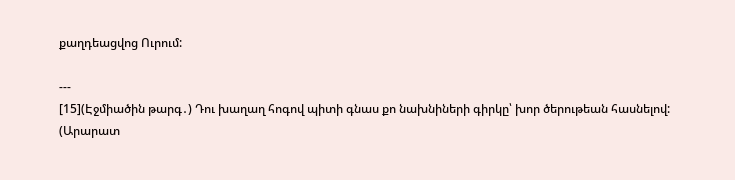քաղդեացվոց Ուրում:

---
[15](Էջմիածին թարգ․) Դու խաղաղ հոգով պիտի գնաս քո նախնիների գիրկը՝ խոր ծերութեան հասնելով:
(Արարատ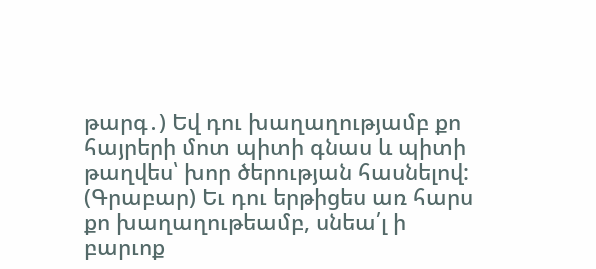թարգ․) Եվ դու խաղաղությամբ քո հայրերի մոտ պիտի գնաս և պիտի թաղվես՝ խոր ծերության հասնելով:
(Գրաբար) Եւ դու երթիցես առ հարս քո խաղաղութեամբ, սնեա՛լ ի բարւոք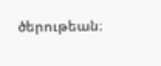ծերութեան։